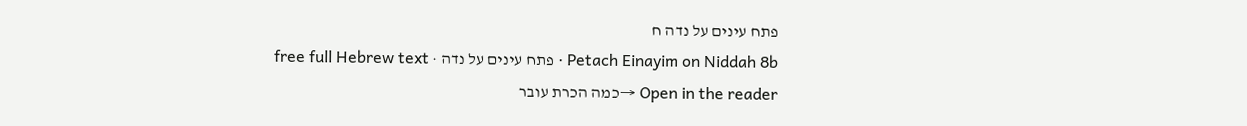פתח עינים על נדה ח
Petach Einayim on Niddah 8b · פתח עינים על נדה · free full Hebrew text
Open in the reader →כמה הכרת עובר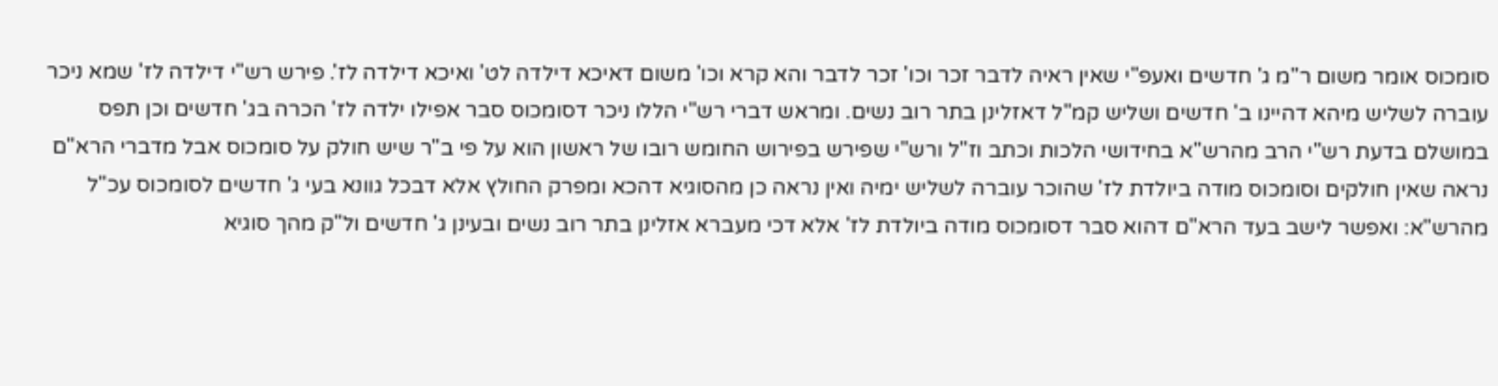סומכוס אומר משום ר"מ ג' חדשים ואעפ"י שאין ראיה לדבר זכר וכו' זכר לדבר והא קרא וכו' משום דאיכא דילדה לט' ואיכא דילדה לז'. פירש רש"י דילדה לז' שמא ניכר עוברה לשליש מיהא דהיינו ב' חדשים ושליש קמ"ל דאזלינן בתר רוב נשים. ומראש דברי רש"י הללו ניכר דסומכוס סבר אפילו ילדה לז' הכרה בג' חדשים וכן תפס במושלם בדעת רש"י הרב מהרש"א בחידושי הלכות וכתב וז"ל ורש"י שפירש בפירוש החומש רובו של ראשון הוא על פי ב"ר שיש חולק על סומכוס אבל מדברי הרא"ם נראה שאין חולקים וסומכוס מודה ביולדת לז' שהוכר עוברה לשליש ימיה ואין נראה כן מהסוגיא דהכא ומפרק החולץ אלא דבכל גוונא בעי ג' חדשים לסומכוס עכ"ל מהרש"א: ואפשר לישב בעד הרא"ם דהוא סבר דסומכוס מודה ביולדת לז' אלא דכי מעברא אזלינן בתר רוב נשים ובעינן ג' חדשים ול"ק מהך סוגיא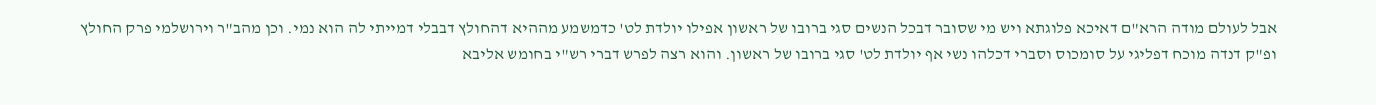אבל לעולם מודה הרא"ם דאיכא פלוגתא ויש מי שסובר דבכל הנשים סגי ברובו של ראשון אפילו יולדת לט' כדמשמע מההיא דהחולץ דבבלי דמייתי לה הוא נמי. וכן מהב"ר וירושלמי פרק החולץ ופ"ק דנדה מוכח דפליגי על סומכוס וסברי דכלהו נשי אף יולדת לט' סגי ברובו של ראשון. והוא רצה לפרש דברי רש"י בחומש אליבא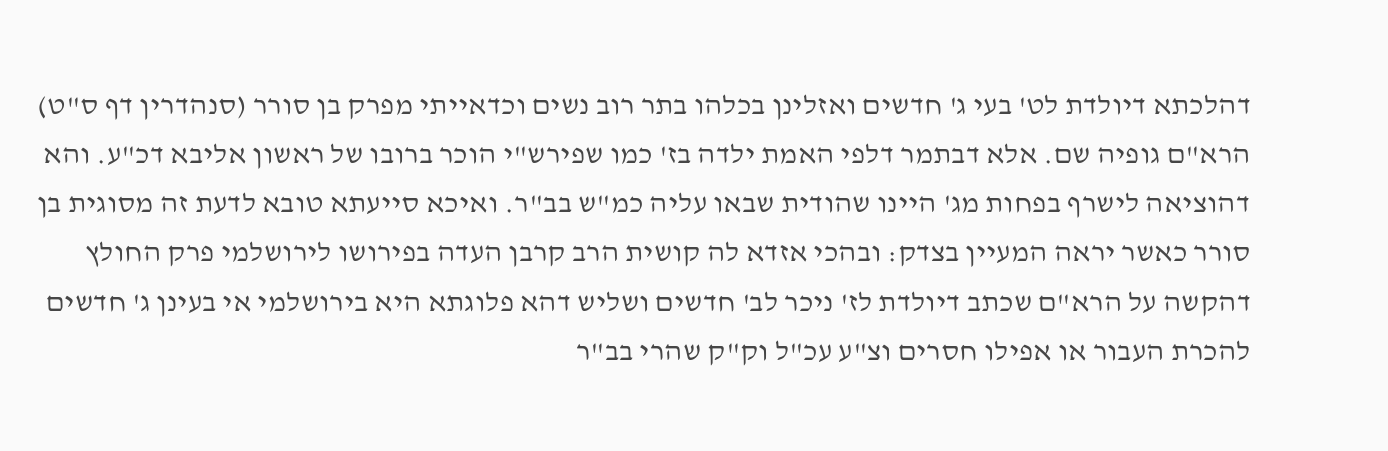דהלכתא דיולדת לט' בעי ג' חדשים ואזלינן בכלהו בתר רוב נשים וכדאייתי מפרק בן סורר (סנהדרין דף ס"ט) הרא"ם גופיה שם. אלא דבתמר דלפי האמת ילדה בז' כמו שפירש"י הוכר ברובו של ראשון אליבא דכ"ע. והא דהוציאה לישרף בפחות מג' היינו שהודית שבאו עליה כמ"ש בב"ר. ואיכא סייעתא טובא לדעת זה מסוגית בן סורר כאשר יראה המעיין בצדק: ובהכי אזדא לה קושית הרב קרבן העדה בפירושו לירושלמי פרק החולץ דהקשה על הרא"ם שכתב דיולדת לז' ניכר לב' חדשים ושליש דהא פלוגתא היא בירושלמי אי בעינן ג' חדשים להכרת העבור או אפילו חסרים וצ"ע עכ"ל וק"ק שהרי בב"ר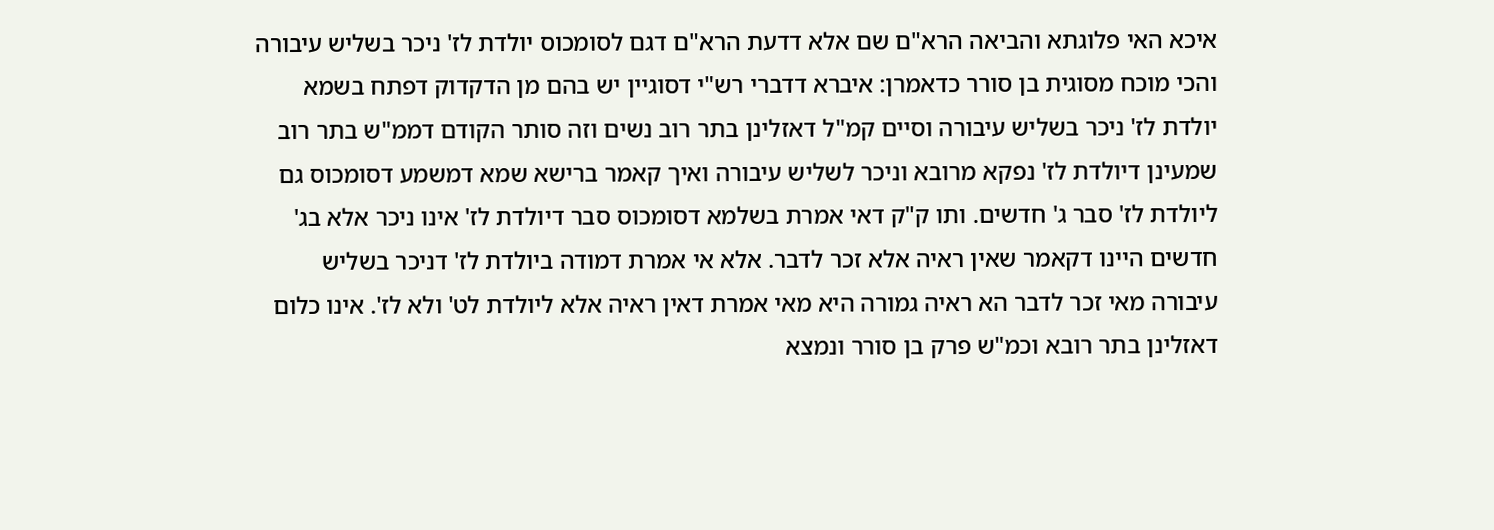איכא האי פלוגתא והביאה הרא"ם שם אלא דדעת הרא"ם דגם לסומכוס יולדת לז' ניכר בשליש עיבורה והכי מוכח מסוגית בן סורר כדאמרן: איברא דדברי רש"י דסוגיין יש בהם מן הדקדוק דפתח בשמא יולדת לז' ניכר בשליש עיבורה וסיים קמ"ל דאזלינן בתר רוב נשים וזה סותר הקודם דממ"ש בתר רוב שמעינן דיולדת לז' נפקא מרובא וניכר לשליש עיבורה ואיך קאמר ברישא שמא דמשמע דסומכוס גם ליולדת לז' סבר ג' חדשים. ותו ק"ק דאי אמרת בשלמא דסומכוס סבר דיולדת לז' אינו ניכר אלא בג' חדשים היינו דקאמר שאין ראיה אלא זכר לדבר. אלא אי אמרת דמודה ביולדת לז' דניכר בשליש עיבורה מאי זכר לדבר הא ראיה גמורה היא מאי אמרת דאין ראיה אלא ליולדת לט' ולא לז'. אינו כלום דאזלינן בתר רובא וכמ"ש פרק בן סורר ונמצא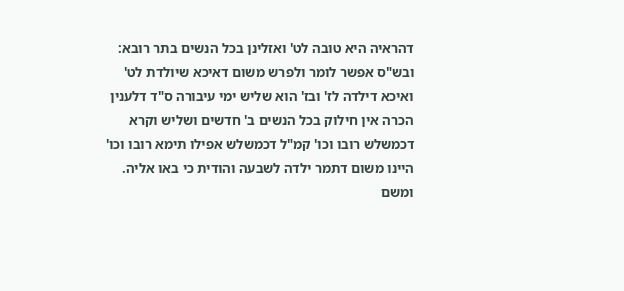דהראיה היא טובה לט' ואזלינן בכל הנשים בתר רובא: ובש"ס אפשר לומר ולפרש משום דאיכא שיולדת לט' ואיכא דילדה לז' ובז' הוא שליש ימי עיבורה ס"ד דלענין הכרה אין חילוק בכל הנשים ב' חדשים ושליש וקרא דכמשלש רובו וכו' קמ"ל דכמשלש אפילו תימא רובו וכו' היינו משום דתמר ילדה לשבעה והודית כי באו אליה. ומשם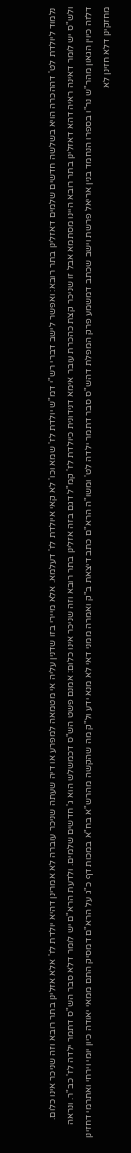נלמוד ליולדת לט' דההכרה הויא בשלשה חדשים שלמים דאזלינן בתר רובא: ואפשר לישב דברי רש"י דמ"ש יולדת לז' שמא וכו' לא קאי איולדת לז' דעלמא. אלא מיירי בזו שדנין עליה אי מטמאה למפרע או דיה שעתה שניכר עוברה לא אמרינן דהיא יולדת לז' אלא אזלינן בתר רובא וזה שניכר אינו כלום. ולש"ס יש לומר דאינה ראיה דהא דאזלינן בתר רובא היינו מסתמא אבל זו שניכר קצת כהכרת עובר אימא דנידונית כיולדת לז' קמ"ל דגם בזה אזלינן בתר רובא וזה שניכר אינו כלום: אמנם פשט הש"ס דכמשלש הוא ג' חדשים שלמים. ולדעת הרא"ם יש לומר דלא סבר הש"ס דתמר ילדה לז' כב"ר. ונראה דלזה כיוין הגאון מהר"ש נר"ו בספרו הנחמד בנין אריאל פרשת וישב שכתב דמשמע פרק המפלת דהש"ס סבר דתמר ילדה לט' ומשו"ה הרא"ם כתב דיצאת ב"ק ואמרה ממני דאי לא מנא ידע ול"ק מה שהקשה מהרש"א בח"א במכות דף כ"ג על הרא"ם דמסיק התם ממאי יאודה כיון יומי וירחי ואתרמי דחזינן מחזקינן דלא חזינן לא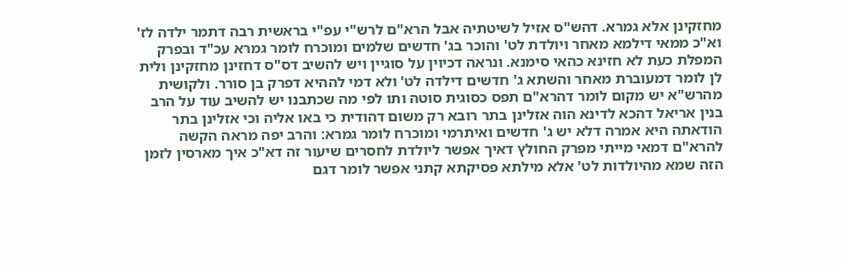מחזקינן אלא גמרא. דהש"ס אזיל לשיטתיה אבל הרא"ם לרש"י עפ"י בראשית רבה דתמר ילדה לז' וא"כ ממאי דילמא מאחר ויולדת לט' והוכר בג' חדשים שלמים ומוכרח לומר גמרא עכ"ד ובפרק המפלת כעת לא חזינא כהאי סימנא. ונראה דכיוין על סוגיין ויש להשיב דס"ס דחזינן מחזקינן ולית לן לומר דמעוברת מאחר והשתא ג' חדשים דילדה לט' ולא דמי לההיא דפרק בן סורר. ולקושית מהרש"א יש מקום לומר דהרא"ם תפס כסוגית סוטה ותו לפי מה שכתבנו יש להשיב עוד על הרב בנין אריאל דהכא לדינא הוה אזלינן בתר רובא רק משום דהודית כי באו אליה וכי אזלינן בתר הודאתה היא אמרה דלא יש ג' חדשים ואיתרמי ומוכרח לומר גמרא: והרב יפה מראה הקשה להרא"ם דמאי מייתי מפרק החולץ דאיך אפשר ליולדת לחסרים שיעור זה דא"כ איך מארסין לזמן הזה שמא מהיולדות לט' אלא מילתא פסיקתא קתני אפשר לומר דגם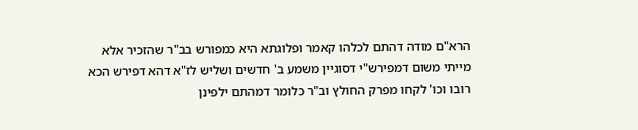הרא"ם מודה דהתם לכלהו קאמר ופלוגתא היא כמפורש בב"ר שהזכיר אלא מייתי משום דמפירש"י דסוגיין משמע ב' חדשים ושליש לז"א דהא דפירש הכא רובו וכו' לקחו מפרק החולץ וב"ר כלומר דמהתם ילפינן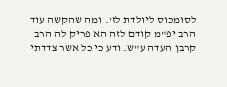לסומכוס ליולדת לז'. ומה שהקשה עוד הרב יפ"מ קודם לזה הא פריק לה הרב קרבן העדה ע"ש. ודע כי כל אשר צדדתי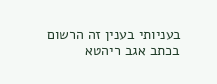בעניותי בענין זה הרשום בכתב אגב ריהטא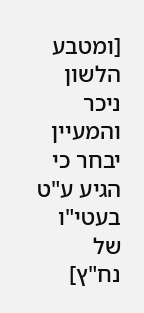[ומטבע הלשון ניכר והמעיין יבחר כי הגיע ע"ט בעטי"ו של נח"ץ]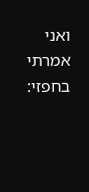ואני אמרתי בחפזי: